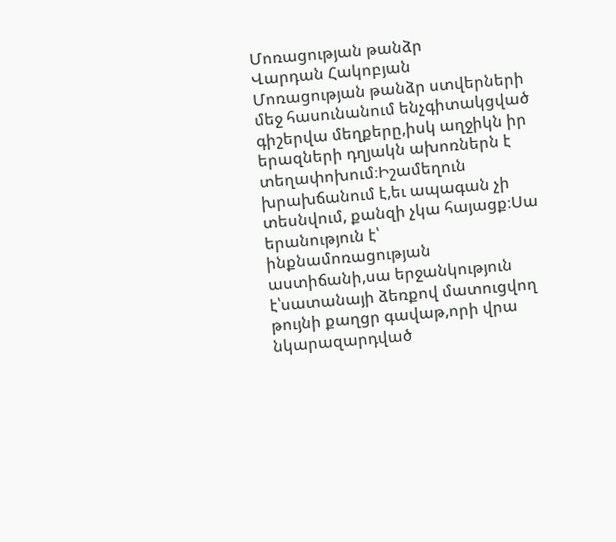Մոռացության թանձր
Վարդան Հակոբյան
Մոռացության թանձր ստվերների մեջ հասունանում ենչգիտակցված գիշերվա մեղքերը,իսկ աղջիկն իր երազների դղյակն ախոռներն է տեղափոխում։Իշամեղուն խրախճանում է,եւ ապագան չի տեսնվում, քանզի չկա հայացք։Սա երանություն է՝ ինքնամոռացության աստիճանի,սա երջանկություն է՝սատանայի ձեռքով մատուցվող թույնի քաղցր գավաթ,որի վրա նկարազարդված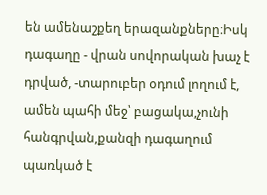են ամենաշքեղ երազանքները։Իսկ դագաղը - վրան սովորական խաչ է դրված, -տարուբեր օդում լողում է, ամեն պահի մեջ՝ բացակա,չունի հանգրվան,քանզի դագաղում պառկած է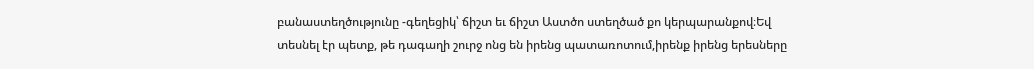բանաստեղծությունը -գեղեցիկ՝ ճիշտ եւ ճիշտ Աստծո ստեղծած քո կերպարանքով։Եվ տեսնել էր պետք, թե դագաղի շուրջ ոնց են իրենց պատառոտում,իրենք իրենց երեսները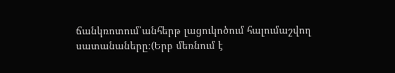ճանկռոտում՝անհերթ լացուկոծում հալումաշվող սատանաները։(Երբ մեռնում է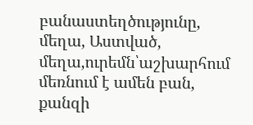բանաստեղծությունը, մեղա, Աստված, մեղա,ուրեմն՝աշխարհում մեռնում է ամեն բան, քանզի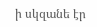ի սկզանե էր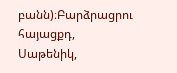բանն)։Բարձրացրու հայացքդ, Սաթենիկ,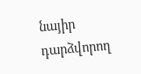նայիր դարձվորող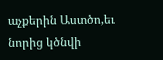աչքերին Աստծո,եւ նորից կծնվի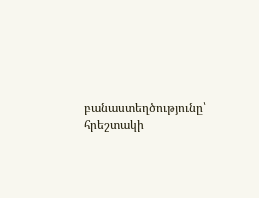բանաստեղծությունը՝ հրեշտակի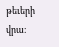թեւերի վրա։